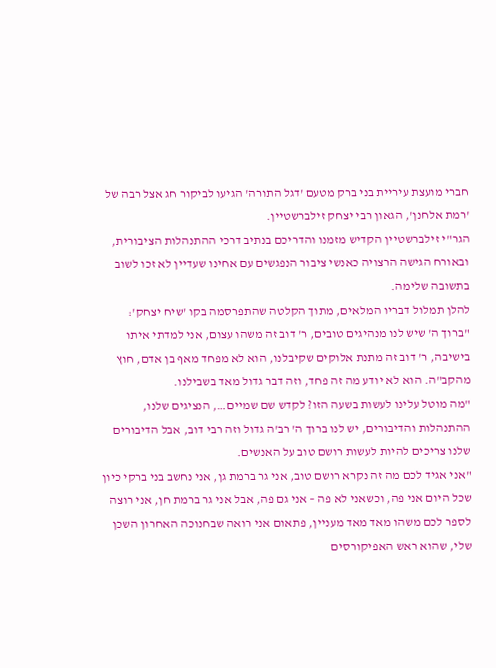חברי מועצת עיריית בני ברק מטעם 'דגל התורה' הגיעו לביקור חג אצל רבה של 'רמת אלחנן', הגאון רבי יצחק זילברשטיין.
הגר"י זילברשטיין הקדיש מזמנו והדריכם בנתיב דרכי ההתנהלות הציבורית, ובאורח הגישה הרצויה כאנשי ציבור הנפגשים עם אחינו שעדיין לא זכו לשוב בתשובה שלימה.
להלן תמלול דבריו המלאים, מתוך הקלטה שהתפרסמה בקו 'שיח יצחק':
"ברוך ה' שיש לנו מנהיגים טובים, ר' דוב זה משהו עצום, אני למדתי איתו בישיבה, ר' דוב זה מתנת אלוקים שקיבלנו, הוא לא מפחד מאף בן אדם, חוץ מהקב"ה. הוא לא יודע מה זה פחד, וזה דבר גדול מאד בשבילנו.
"מה מוטל עלינו לעשות בשעה הזו? לקדש שם שמיים…, הנציגים שלנו, ההתנהלות והדיבורים, יש לנו ברוך ה' רב'ה גדול וזה רבי דוב, אבל הדיבורים שלנו צריכים להיות לעשות רושם טוב על האנשים.
"אני אגיד לכם מה זה נקרא רושם טוב, אני גר ברמת גן, אני נחשב בני ברקי כיון שכל היום אני פה, וכשאני לא פה – אני גם פה, אבל אני גר ברמת חן, אני רוצה לספר לכם משהו מאד מאד מעניין, פתאום אני רואה שבחנוכה האחרון השכן שלי, שהוא ראש האפיקורסים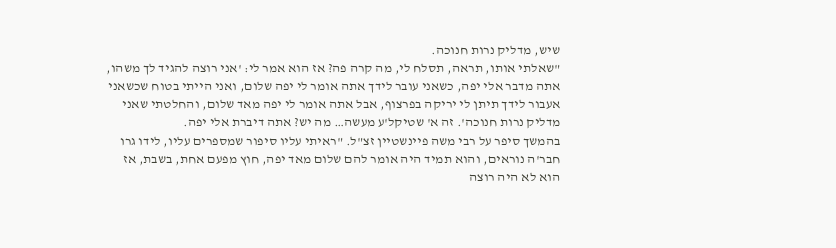שיש, מדליק נרות חנוכה.
"שאלתי אותו, תראה, תסלח לי, מה קרה פה? אז הוא אמר לי: 'אני רוצה להגיד לך משהו, אתה מדבר אלי יפה, כשאני עובר לידך אתה אומר לי יפה שלום, ואני הייתי בטוח שכשאני אעבור לידך תיתן לי יריקה בפרצוף, אבל אתה אומר לי יפה מאד שלום, והחלטתי שאני מדליק נרות חנוכה'. זה א' שטיקל'ע מעשה… מה יש? אתה דיברת אלי יפה.
בהמשך סיפר על רבי משה פיינשטיין זצ"ל. "ראיתי עליו סיפור שמספרים עליו, לידו גרו חבר'ה נוראים, והוא תמיד היה אומר להם שלום מאד יפה, חוץ מפעם אחת, בשבת, אז הוא לא היה רוצה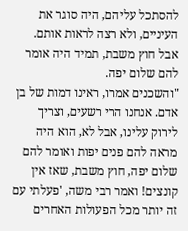להסתכל עליהם, היה סוגר את העיניים, ולא רצה לראות אותם. אבל חוץ משבת, תמיד היה אומר להם שלום יפה.
"והשכנים אמרו, ראינו דמות של בן אדם. אנחנו הרי רשעים, וצריך לירוק עלינו, אבל לא, הוא היה מראה להם פנים יפות ואומר להם שלום יפה, חוץ משבת, שאז אין קונצים! ואמר רבי משה, 'פעלתי עם זה יותר מכל הפעולות האחרים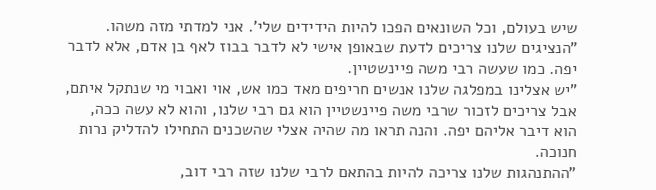שיש בעולם, וכל השונאים הפכו להיות הידידים שלי'. אני למדתי מזה משהו.
"הנציגים שלנו צריכים לדעת שבאופן אישי לא לדבר בבוז לאף בן אדם, אלא לדבר יפה. כמו שעשה רבי משה פיינשטיין.
"יש אצלינו במפלגה שלנו אנשים חריפים מאד כמו אש, אוי ואבוי מי שנתקל איתם, אבל צריכים לזכור שרבי משה פיינשטיין הוא גם רבי שלנו, והוא לא עשה ככה, הוא דיבר אליהם יפה. והנה תראו מה שהיה אצלי שהשכנים התחילו להדליק נרות חנוכה.
"ההתנהגות שלנו צריכה להיות בהתאם לרבי שלנו שזה רבי דוב,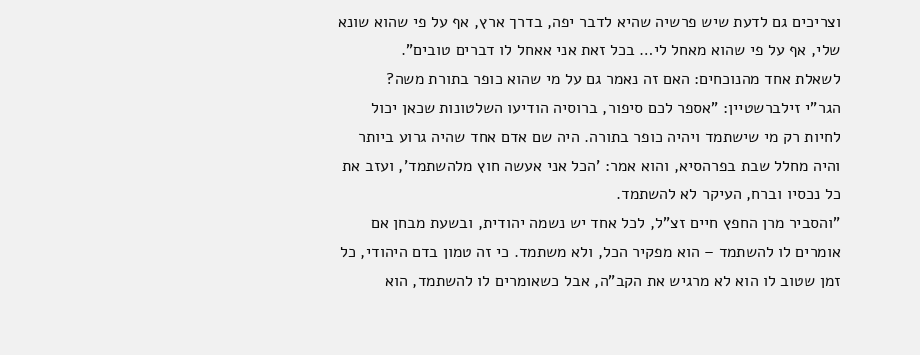וצריכים גם לדעת שיש פרשיה שהיא לדבר יפה, בדרך ארץ, אף על פי שהוא שונא שלי, אף על פי שהוא מאחל לי… בכל זאת אני אאחל לו דברים טובים".
לשאלת אחד מהנוכחים: האם זה נאמר גם על מי שהוא כופר בתורת משה?
הגר"י זילברשטיין: "אספר לכם סיפור, ברוסיה הודיעו השלטונות שכאן יכול לחיות רק מי שישתמד ויהיה כופר בתורה. היה שם אדם אחד שהיה גרוע ביותר והיה מחלל שבת בפרהסיא, והוא אמר: 'הכל אני אעשה חוץ מלהשתמד', ועזב את כל נכסיו וברח, העיקר לא להשתמד.
"והסביר מרן החפץ חיים זצ"ל, לכל אחד יש נשמה יהודית, ובשעת מבחן אם אומרים לו להשתמד – הוא מפקיר הכל, ולא משתמד. כי זה טמון בדם היהודי, כל זמן שטוב לו הוא לא מרגיש את הקב"ה, אבל כשאומרים לו להשתמד, הוא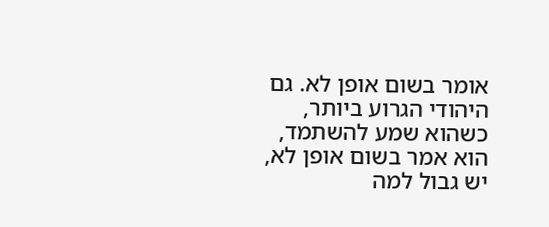אומר בשום אופן לא. גם היהודי הגרוע ביותר, כשהוא שמע להשתמד, הוא אמר בשום אופן לא, יש גבול למה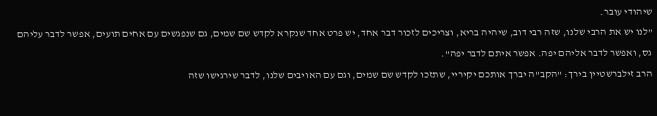שיהודי עובר.
"לנו יש את הרבי שלנו, שזה רבי דוב, שיהיה בריא, וצריכים לזכור דבר אחד, יש פרט אחד שנקרא לקדש שם שמים, גם שנפגשים עם אחים תועים, אפשר לדבר עליהם גס, ואפשר לדבר אליהם יפה. אפשר איתם לדבר יפה".
הרב זילברשטיין בירך: "הקב"ה יברך אותכם יקיריי, שתזכו לקדש שם שמים, וגם עם האויבים שלנו, לדבר שירגישו שזה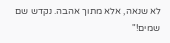לא שנאה, אלא מתוך אהבה. נקדש שם שמים!"